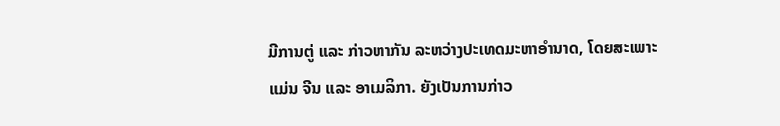ມີການຕູ່ ແລະ ກ່າວຫາກັນ ລະຫວ່າງປະເທດມະຫາອຳນາດ, ໂດຍສະເພາະແມ່ນ ຈີນ ແລະ ອາເມລິກາ. ຍັງເປັນການກ່າວ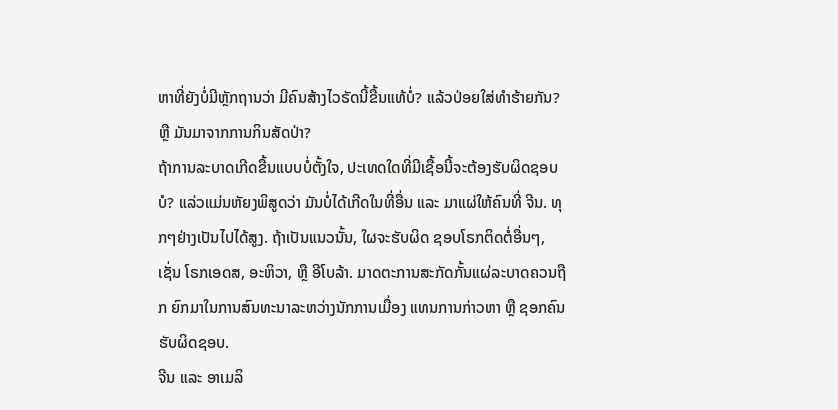ຫາທີ່ຍັງບໍ່ມີຫຼັກຖານວ່າ ມີຄົນສ້າງໄວຣັດນີ້ຂື້ນແທ້ບໍ່? ແລ້ວປ່ອຍໃສ່ທຳຮ້າຍກັນ? ຫຼື ມັນມາຈາກການກິນສັດປ່າ?
ຖ້າການລະບາດເກີດຂື້ນແບບບໍ່ຕັ້ງໃຈ, ປະເທດໃດທີ່ມີເຊື້ອນີ້ຈະຕ້ອງຮັບຜິດຊອບບໍ? ແລ່ວແມ່ນຫັຍງພິສູດວ່າ ມັນບໍ່ໄດ້ເກີດໃນທີ່ອື່ນ ແລະ ມາແຜ່ໃຫ້ຄົນທີ່ ຈີນ. ທຸກໆຢ່າງເປັນໄປໄດ້ສູງ. ຖ້າເປັນແນວນັ້ນ, ໃຜຈະຮັບຜິດ ຊອບໂຣກຕິດຕໍ່ອື່ນໆ, ເຊັ່ນ ໂຣກເອດສ, ອະຫິວາ, ຫຼື ອີໂບລ້າ. ມາດຕະການສະກັດກັ້ນແຜ່ລະບາດຄວນຖືກ ຍົກມາໃນການສົນທະນາລະຫວ່າງນັກການເມື່ອງ ແທນການກ່າວຫາ ຫຼື ຊອກຄົນຮັບຜິດຊອບ.
ຈີນ ແລະ ອາເມລິ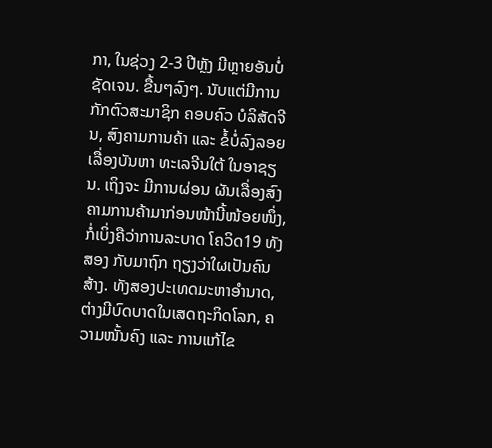ກາ, ໃນຊ່ວງ 2-3 ປີຫຼັງ ມີຫຼາຍອັນບໍ່ຊັດເຈນ. ຂື້ນໆລົງໆ. ນັບແຕ່ມີການກັກຕົວສະມາຊິກ ຄອບຄົວ ບໍລິສັດຈີນ, ສົງຄາມການຄ້າ ແລະ ຂໍ້ບໍ່ລົງລອຍເລື່ອງບັນຫາ ທະເລຈີນໃຕ້ ໃນອາຊຽນ. ເຖິງຈະ ມີການຜ່ອນ ຜັນເລື່ອງສົງຄາມການຄ້າມາກ່ອນໜ້ານີ້ໜ້ອຍໜຶ່ງ, ກໍ່ເບິ່ງຄືວ່າການລະບາດ ໂຄວິດ19 ທັງສອງ ກັບມາຖົກ ຖຽງວ່າໃຜເປັນຄົນສ້າງ. ທັງສອງປະເທດມະຫາອຳນາດ, ຕ່າງມີບົດບາດໃນເສດຖະກິດໂລກ, ຄວາມໜັ້ນຄົງ ແລະ ການແກ້ໄຂ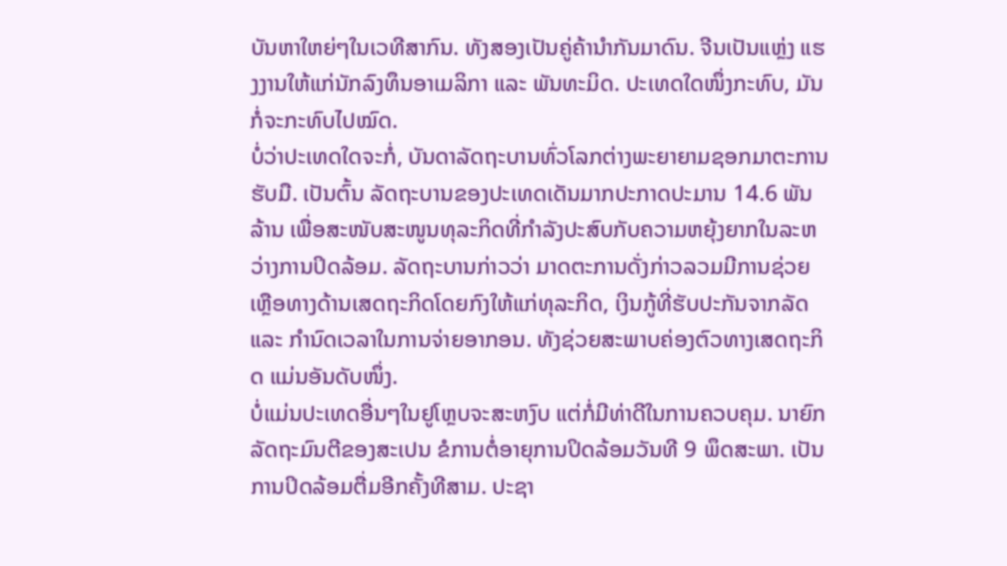ບັນຫາໃຫຍ່ໆໃນເວທີສາກົນ. ທັງສອງເປັນຄູ່ຄ້ານຳກັນມາດົນ. ຈີນເປັນແຫຼ່ງ ແຮງງານໃຫ້ແກ່ນັກລົງທຶນອາເມລິກາ ແລະ ພັນທະມິດ. ປະເທດໃດໜຶ່ງກະທົບ, ມັນກໍ່ຈະກະທົບໄປໝົດ.
ບໍ່ວ່າປະເທດໃດຈະກໍ່, ບັນດາລັດຖະບານທົ່ວໂລກຕ່າງພະຍາຍາມຊອກມາຕະການຮັບມື. ເປັນຕົ້ນ ລັດຖະບານຂອງປະເທດເດັນມາກປະກາດປະມານ 14.6 ພັນລ້ານ ເພື່ອສະໜັບສະໜູນທຸລະກິດທີ່ກຳລັງປະສົບກັບຄວາມຫຍຸ້ງຍາກໃນລະຫວ່າງການປິດລ້ອມ. ລັດຖະບານກ່າວວ່າ ມາດຕະການດັ່ງກ່າວລວມມີການຊ່ວຍເຫຼືອທາງດ້ານເສດຖະກິດໂດຍກົງໃຫ້ແກ່ທຸລະກິດ, ເງິນກູ້ທີ່ຮັບປະກັນຈາກລັດ ແລະ ກຳນົດເວລາໃນການຈ່າຍອາກອນ. ທັງຊ່ວຍສະພາບຄ່ອງຕົວທາງເສດຖະກິດ ແມ່ນອັນດັບໜຶ່ງ.
ບໍ່ແມ່ນປະເທດອື່ນໆໃນຢູໂຫຼບຈະສະຫງົບ ແຕ່ກໍ່ມີທ່າດີໃນການຄວບຄຸມ. ນາຍົກລັດຖະມົນຕີຂອງສະເປນ ຂໍການຕໍ່ອາຍຸການປິດລ້ອມວັນທີ 9 ພຶດສະພາ. ເປັນການປິດລ້ອມຕື່ມອີກຄັ້ງທີສາມ. ປະຊາ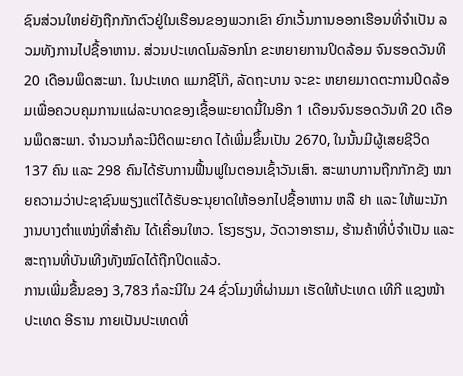ຊົນສ່ວນໃຫຍ່ຍັງຖືກກັກຕົວຢູ່ໃນເຮືອນຂອງພວກເຂົາ ຍົກເວັ້ນການອອກເຮືອນທີ່ຈຳເປັນ ລວມທັງການໄປຊື້ອາຫານ. ສ່ວນປະເທດໂມລັອກໂກ ຂະຫຍາຍການປິດລ້ອມ ຈົນຮອດວັນທີ 20 ເດືອນພຶດສະພາ. ໃນປະເທດ ແມກຊີໂກ໊, ລັດຖະບານ ຈະຂະ ຫຍາຍມາດຕະການປິດລ້ອມເພື່ອຄວບຄຸມການແຜ່ລະບາດຂອງເຊື້ອພະຍາດນີ້ໃນອີກ 1 ເດືອນຈົນຮອດວັນທີ 20 ເດືອນພຶດສະພາ. ຈຳນວນກໍລະນີຕິດພະຍາດ ໄດ້ເພີ່ມຂຶ້ນເປັນ 2670, ໃນນັ້ນມີຜູ້ເສຍຊີວິດ 137 ຄົນ ແລະ 298 ຄົນໄດ້ຮັບການຟື້ນຟູໃນຕອນເຊົ້າວັນເສົາ. ສະພາບການຖືກກັກຂັງ ໝາຍຄວາມວ່າປະຊາຊົນພຽງແຕ່ໄດ້ຮັບອະນຸຍາດໃຫ້ອອກໄປຊື້ອາຫານ ຫລື ຢາ ແລະ ໃຫ້ພະນັກງານບາງຕຳແໜ່ງທີ່ສຳຄັນ ໄດ້ເຄື່ອນໃຫວ. ໂຮງຮຽນ, ວັດວາອາຮາມ, ຮ້ານຄ້າທີ່ບໍ່ຈຳເປັນ ແລະ ສະຖານທີ່ບັນເທີງທັງໝົດໄດ້ຖືກປິດແລ້ວ.
ການເພີ່ມຂື້ນຂອງ 3,783 ກໍລະນີໃນ 24 ຊົ່ວໂມງທີ່ຜ່ານມາ ເຮັດໃຫ້ປະເທດ ເທີກີ ແຊງໜ້າປະເທດ ອີຣານ ກາຍເປັນປະເທດທີ່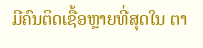ມີຄົນຕິດເຊື້ອຫຼາຍທີ່ສຸດໃນ ຕາ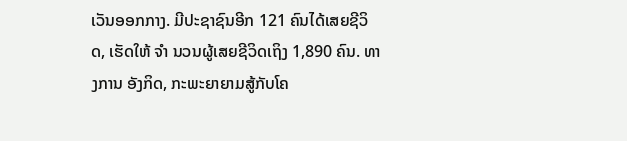ເວັນອອກກາງ. ມີປະຊາຊົນອີກ 121 ຄົນໄດ້ເສຍຊີວິດ, ເຮັດໃຫ້ ຈຳ ນວນຜູ້ເສຍຊີວິດເຖິງ 1,890 ຄົນ. ທາງການ ອັງກິດ, ກະພະຍາຍາມສູ້ກັບໂຄ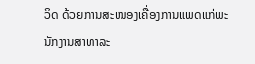ວິດ ດ້ວຍການສະໜອງເຄື່ອງການແພດແກ່ພະນັກງານສາທາລະ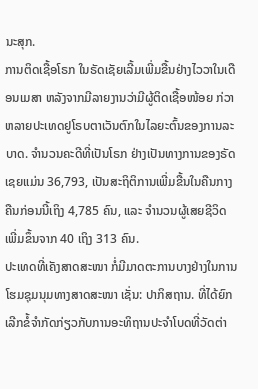ນະສຸກ.
ການຕິດເຊື້ອໂຣກ ໃນຣັດເຊັຍເລີ້ມເພີ່ມຂື້ນຢ່າງໄວວາໃນເດືອນເມສາ ຫລັງຈາກມີລາຍງານວ່າມີຜູ້ຕິດເຊື້ອໜ້ອຍ ກ່ວາຫລາຍປະເທດຢູໂຣບຕາເວັນຕົກໃນໄລຍະຕົ້ນຂອງການລະບາດ. ຈຳນວນຄະດີທີ່ເປັນໂຣກ ຢ່າງເປັນທາງການຂອງຣັດເຊຍແມ່ນ 36,793, ເປັນສະຖິຕິການເພີ່ມຂື້ນໃນຄືນກາງຄືນກ່ອນນີ້ເຖິງ 4,785 ຄົນ, ແລະ ຈຳນວນຜູ້ເສຍຊີວິດເພີ່ມຂຶ້ນຈາກ 40 ເຖິງ 313 ຄົນ.
ປະເທດທີ່ເຄັງສາດສະໜາ ກໍ່ມີມາດຕະການບາງຢ່າງໃນການໂຮມຊຸມນຸມທາງສາດສະໜາ ເຊັ່ນ: ປາກິສຖານ. ທີ່ໄດ້ຍົກເລີກຂໍ້ຈຳກັດກ່ຽວກັບການອະທິຖານປະຈຳໂບດທີ່ວັດຕ່າ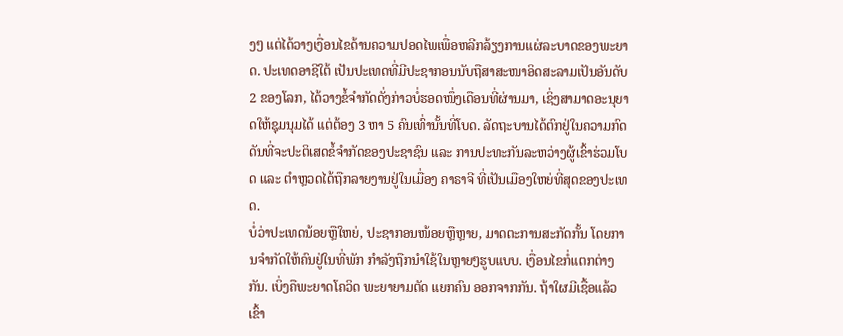ງໆ ແຕ່ໄດ້ວາງເງື່ອນໄຂດ້ານຄວາມປອດໄພເພື່ອຫລີກລ້ຽງການແຜ່ລະບາດຂອງພະຍາດ. ປະເທດອາຊີໃຕ້ ເປັນປະເທດທີ່ມີປະຊາກອນນັບຖືສາສະໜາອິດສະລາມເປັນອັນດັບ 2 ຂອງໂລກ, ໄດ້ວາງຂໍ້ຈຳກັດດັ່ງກ່າວບໍ່ຮອດໜຶ່ງເດືອນທີ່ຜ່ານມາ, ເຊິ່ງສາມາດອະນຸຍາດໃຫ້ຊຸມນຸມໄດ້ ແຕ່ຕ້ອງ 3 ຫາ 5 ຄົນເທົ່ານັ້ນທີ່ໂບດ. ລັດຖະບານໄດ້ຕົກຢູ່ໃນຄວາມກົດດັນທີ່ຈະປະຕິເສດຂໍ້ຈຳກັດຂອງປະຊາຊົນ ແລະ ການປະທະກັນລະຫວ່າງຜູ້ເຂົ້າຮ່ວມໂບດ ແລະ ຕຳຫຼວດໄດ້ຖືກລາຍງານຢູ່ໃນເມື່ອງ ຄາຣາຈີ ທີ່ເປັນເມືອງໃຫຍ່ທີ່ສຸດຂອງປະເທດ.
ບໍ່ວ່າປະເທດນ້ອຍຫຼືໃຫຍ່, ປະຊາກອນໜ້ອຍຫຼືຫຼາຍ, ມາດຕະການສະກັດກັ້ນ ໂດຍການຈຳກັດໃຫ້ຄົນຢູ່ໃນທີ່ພັກ ກຳລັງຖືກນຳໃຊ້ໃນຫຼາຍໆຮູບແບບ. ເງື່ອນໄຂກໍ່ແຕກຕ່າງກັນ. ເບິ່ງຄືພະຍາດໂຄວິດ ພະຍາຍາມຕັດ ແຍກຄົນ ອອກຈາກກັນ. ຖ້າໃຜມີເຊື້ອແລ້ວເຂົ້າ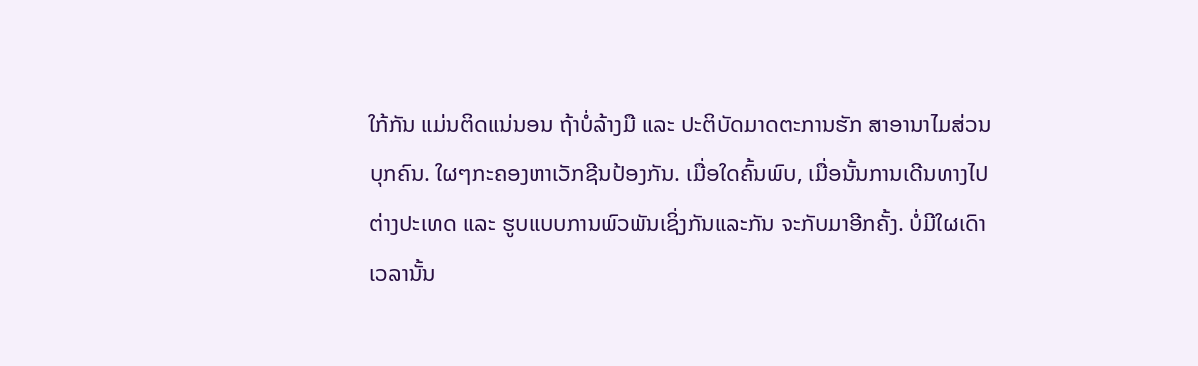ໃກ້ກັນ ແມ່ນຕິດແນ່ນອນ ຖ້າບໍ່ລ້າງມື ແລະ ປະຕິບັດມາດຕະການຮັກ ສາອານາໄມສ່ວນບຸກຄົນ. ໃຜໆກະຄອງຫາເວັກຊີນປ້ອງກັນ. ເມື່ອໃດຄົ້ນພົບ, ເມື່ອນັ້ນການເດີນທາງໄປ ຕ່າງປະເທດ ແລະ ຮູບແບບການພົວພັນເຊິ່ງກັນແລະກັນ ຈະກັບມາອີກຄັ້ງ. ບໍ່ມີໃຜເດົາເວລານັ້ນ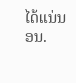ໄດ້ແນ່ນອນ.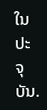ໃນປະຈຸບັນ.